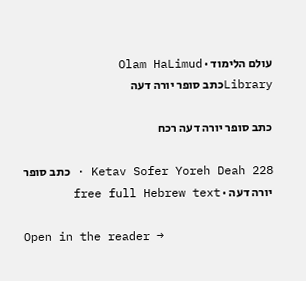עולם הלימוד · Olam HaLimud
Libraryכתב סופר יורה דעה

כתב סופר יורה דעה רכח

Ketav Sofer Yoreh Deah 228 · כתב סופר יורה דעה · free full Hebrew text

Open in the reader →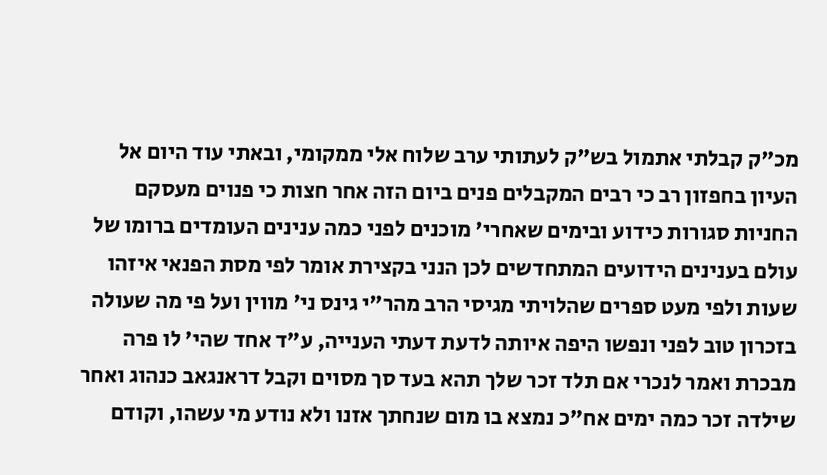מכ"ק קבלתי אתמול בש"ק לעתותי ערב שלוח אלי ממקומי, ובאתי עוד היום אל העיון בחפזון רב כי רבים המקבלים פנים ביום הזה אחר חצות כי פנוים מעסקם החניות סגורות כידוע ובימים שאחרי' מוכנים לפני כמה ענינים העומדים ברומו של עולם בענינים הידועים המתחדשים לכן הנני בקצירת אומר לפי מסת הפנאי איזהו שעות ולפי מעט ספרים שהלויתי מגיסי הרב מהר"י גינס ני' מווין ועל פי מה שעולה בזכרון טוב לפני ונפשו היפה איותה לדעת דעתי הענייה, ע"ד אחד שהי' לו פרה מבכרת ואמר לנכרי אם תלד זכר שלך תהא בעד סך מסוים וקבל דראנגאב כנהוג ואחר שילדה זכר כמה ימים אח"כ נמצא בו מום שנחתך אזנו ולא נודע מי עשהו, וקודם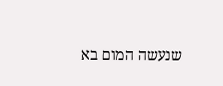שנעשה המום בא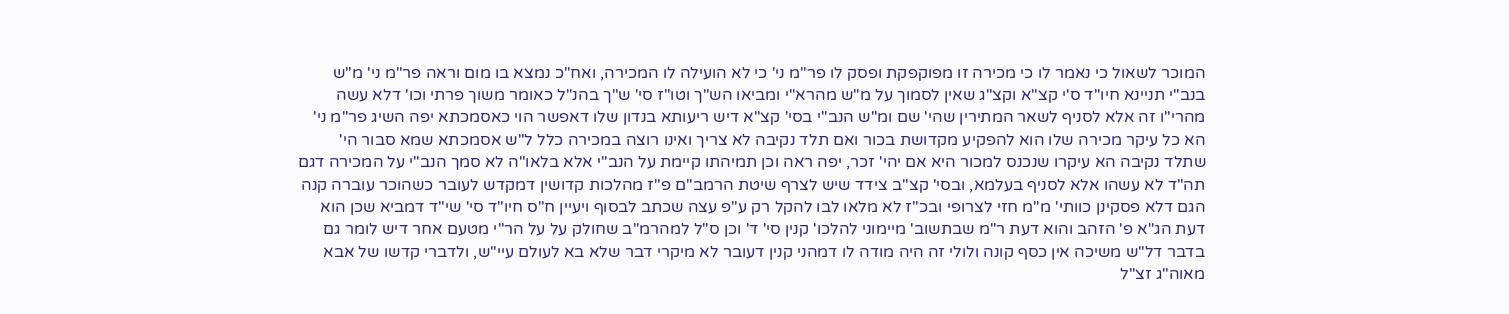המוכר לשאול כי נאמר לו כי מכירה זו מפוקפקת ופסק לו פר"מ ני' כי לא הועילה לו המכירה, ואח"כ נמצא בו מום וראה פר"מ ני' מ"ש בנב"י תניינא חיו"ד ס'י קצ"א וקצ"ג שאין לסמוך על מ"ש מהרא"י ומביאו הש"ך וטו"ז סי' ש"ך בהנ"ל כאומר משוך פרתי וכו' דלא עשה מהרי"ו זה אלא לסניף לשאר המתירין שהי' שם ומ"ש הנב"י בסי' קצ"א דיש ריעותא בנדון שלו דאפשר הוי כאסמכתא יפה השיג פר"מ ני' הא כל עיקר מכירה שלו הוא להפקיע מקדושת בכור ואם תלד נקיבה לא צריך ואינו רוצה במכירה כלל ל"ש אסמכתא שמא סבור הי' שתלד נקיבה הא עיקרו שנכנס למכור היא אם יהי' זכר, יפה ראה וכן תמיהתו קיימת על הנב"י אלא בלאו"ה לא סמך הנב"י על המכירה דגם תה"ד לא עשהו אלא לסניף בעלמא, ובסי' קצ"ב צידד שיש לצרף שיטת הרמב"ם פ"ז מהלכות קדושין דמקדש לעובר כשהוכר עוברה קנה הגם דלא פסקינן כוותי' מ"מ חזי לצרופי ובכ"ז לא מלאו לבו להקל רק ע"פ עצה שכתב לבסוף ויעיין ח"ס חיו"ד סי' שי"ד דמביא שכן הוא דעת הג"א פ' הזהב והוא דעת ר"מ שבתשוב' מיימוני להלכו' קנין סי' ד' וכן ס"ל למהרמ"ב שחולק על על הר"י מטעם אחר דיש לומר גם בדבר דל"ש משיכה אין כסף קונה ולולי זה היה מודה לו דמהני קנין דעובר לא מיקרי דבר שלא בא לעולם עיי"ש, ולדברי קדשו של אבא מאוה"ג זצ"ל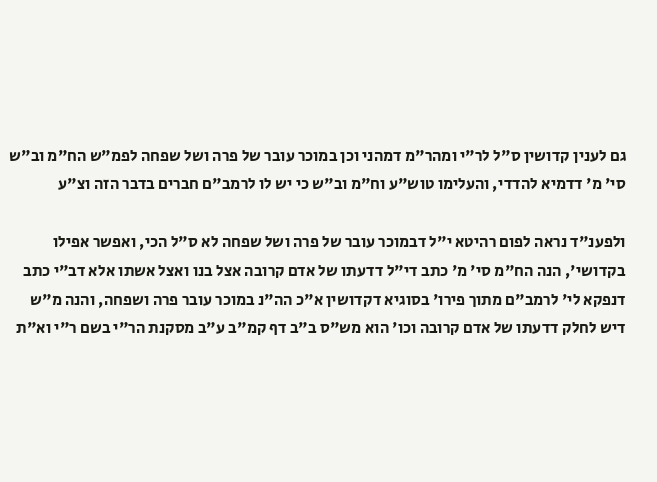גם לענין קדושין ס"ל לר"י ומהר"מ דמהני וכן במוכר עובר של פרה ושל שפחה לפמ"ש הח"מ וב"ש סי' מ' דדמיא להדדי, והעלימו טוש"ע וח"מ וב"ש כי יש לו לרמב"ם חברים בדבר הזה וצ"ע

ולפענ"ד נראה לפום רהיטא י"ל דבמוכר עובר של פרה ושל שפחה לא ס"ל הכי, ואפשר אפילו בקדושי', הנה הח"מ סי' מ' כתב די"ל דדעתו של אדם קרובה אצל בנו ואצל אשתו אלא דב"י כתב דנפקא לי' לרמב"ם מתוך פירו' בסוגיא דקדושין א"כ הה"נ במוכר עובר פרה ושפחה, והנה מ"ש דיש לחלק דדעתו של אדם קרובה וכו' הוא מש"ס ב"ב דף קמ"ב ע"ב מסקנת הר"י בשם ר"י וא"ת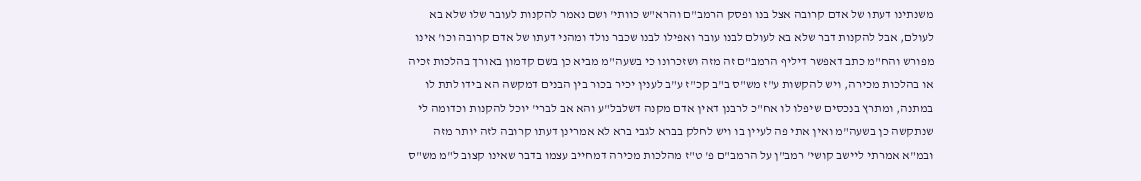משנתינו דעתו של אדם קרובה אצל בנו ופסק הרמב"ם והרא"ש כוותי' ושם נאמר להקנות לעובר שלו שלא בא לעולם, אבל להקנות דבר שלא בא לעולם לבנו עובר ואפילו לבנו שכבר נולד ומהני דעתו של אדם קרובה וכו' אינו מפורש והח"מ כתב דאפשר דיליף הרמב"ם זה מזה ושזכרונו כי בשעה"מ מביא כן בשם קדמון באורך בהלכות זכיה או בהלכות מכירה, ויש להקשות ע"ז מש"ס ב"ב קכ"ז ע"ב לענין יכיר בכור בין הבנים דמקשה הא בידו לתת לו במתנה, ומתרץ בנכסים שיפלו לו אח"כ לרבנן דאין אדם מקנה דשלבל"ע והא אב לברי' יוכל להקנות וכדומה לי שנתקשה כן בשעה"מ ואין אתי פה לעיין בו ויש לחלק בברא לגבי ברא לא אמרינן דעתו קרובה לזה יותר מזה ובמ"א אמרתי ליישב קושי' רמב"ן על הרמב"ם פ' ט"ז מהלכות מכירה דמחייב עצמו בדבר שאינו קצוב ל"מ מש"ס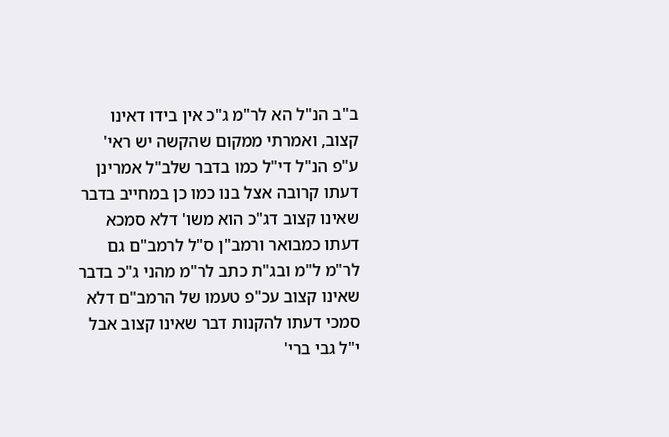ב"ב הנ"ל הא לר"מ ג"כ אין בידו דאינו קצוב, ואמרתי ממקום שהקשה יש ראי' ע"פ הנ"ל די"ל כמו בדבר שלב"ל אמרינן דעתו קרובה אצל בנו כמו כן במחייב בדבר שאינו קצוב דג"כ הוא משו' דלא סמכא דעתו כמבואר ורמב"ן ס"ל לרמב"ם גם לר"מ ל"מ ובג"ת כתב לר"מ מהני ג"כ בדבר שאינו קצוב עכ"פ טעמו של הרמב"ם דלא סמכי דעתו להקנות דבר שאינו קצוב אבל י"ל גבי ברי'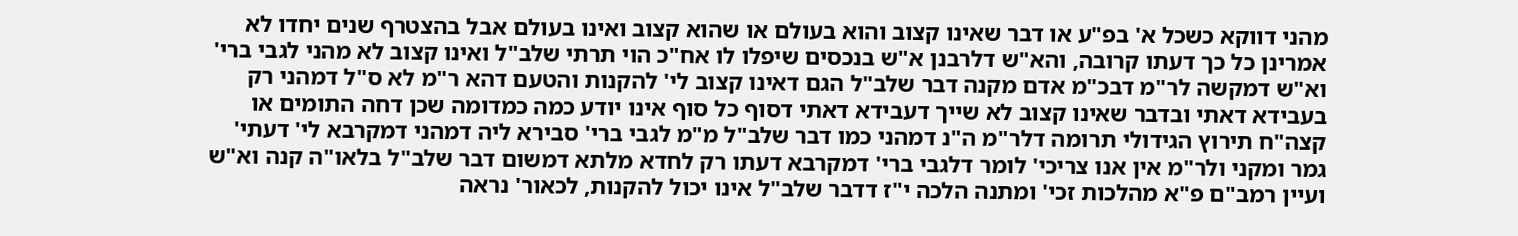מהני דווקא כשכל א' בפ"ע או דבר שאינו קצוב והוא בעולם או שהוא קצוב ואינו בעולם אבל בהצטרף שנים יחדו לא אמרינן כל כך דעתו קרובה, והא"ש דלרבנן א"ש בנכסים שיפלו לו אח"כ הוי תרתי שלב"ל ואינו קצוב לא מהני לגבי ברי' וא"ש דמקשה לר"מ דבכ"מ אדם מקנה דבר שלב"ל הגם דאינו קצוב לי' להקנות והטעם דהא ר"מ לא ס"ל דמהני רק בעבידא דאתי ובדבר שאינו קצוב לא שייך דעבידא דאתי דסוף כל סוף אינו יודע כמה כמדומה שכן דחה התומים או קצה"ח תירוץ הגידולי תרומה דלר"מ ה"נ דמהני כמו דבר שלב"ל מ"מ לגבי ברי' סבירא ליה דמהני דמקרבא לי' דעתי' גמר ומקני ולר"מ אין אנו צריכי' לומר דלגבי ברי' דמקרבא דעתו רק לחדא מלתא דמשום דבר שלב"ל בלאו"ה קנה וא"ש ועיין רמב"ם פ"א מהלכות זכי' ומתנה הלכה י"ז דדבר שלב"ל אינו יכול להקנות, לכאור' נראה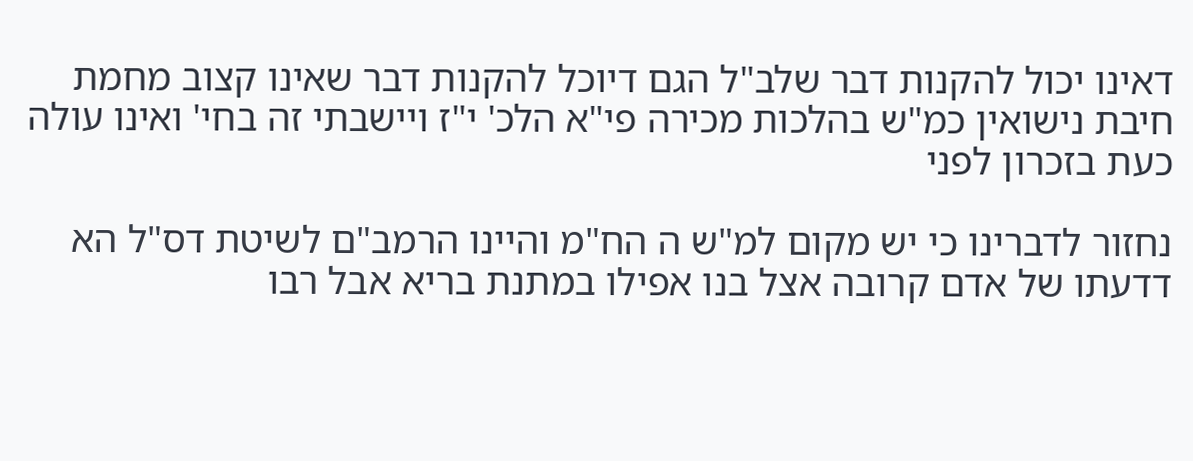דאינו יכול להקנות דבר שלב"ל הגם דיוכל להקנות דבר שאינו קצוב מחמת חיבת נישואין כמ"ש בהלכות מכירה פי"א הלכ' י"ז ויישבתי זה בחי' ואינו עולה כעת בזכרון לפני

נחזור לדברינו כי יש מקום למ"ש ה הח"מ והיינו הרמב"ם לשיטת דס"ל הא דדעתו של אדם קרובה אצל בנו אפילו במתנת בריא אבל רבו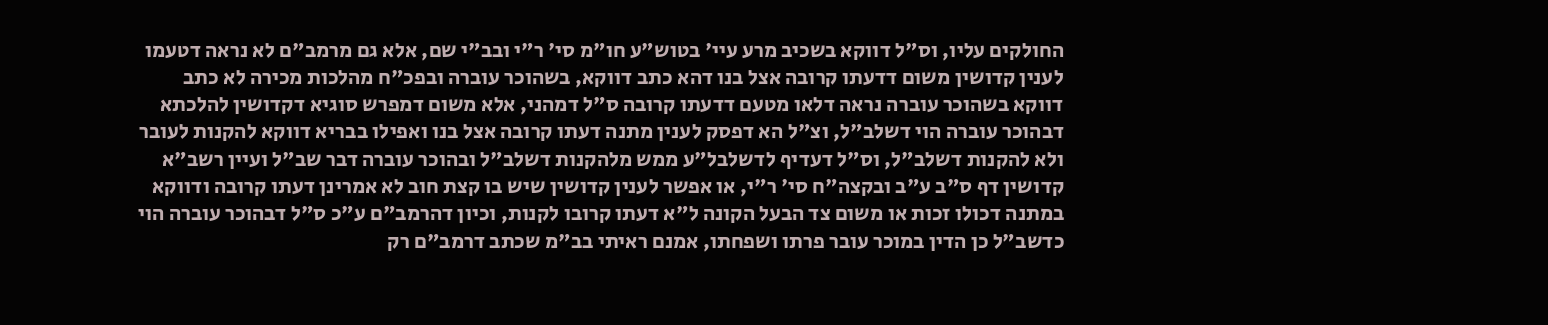החולקים עליו, וס"ל דווקא בשכיב מרע עיי' בטוש"ע חו"מ סי' ר"י ובב"י שם, אלא גם מרמב"ם לא נראה דטעמו לענין קדושין משום דדעתו קרובה אצל בנו דהא כתב דווקא, בשהוכר עוברה ובפכ"ח מהלכות מכירה לא כתב דווקא בשהוכר עוברה נראה דלאו מטעם דדעתו קרובה ס"ל דמהני, אלא משום דמפרש סוגיא דקדושין להלכתא דבהוכר עוברה הוי דשלב"ל, וצ"ל הא דפסק לענין מתנה דעתו קרובה אצל בנו ואפילו בבריא דווקא להקנות לעובר ולא להקנות דשלב"ל, וס"ל דעדיף לדשלבל"ע ממש מלהקנות דשלב"ל ובהוכר עוברה דבר שב"ל ועיין רשב"א קדושין דף ס"ב ע"ב ובקצה"ח סי' ר"י, או אפשר לענין קדושין שיש בו קצת חוב לא אמרינן דעתו קרובה ודווקא במתנה דכולו זכות או משום צד הבעל הקונה ל"א דעתו קרובו לקנות, וכיון דהרמב"ם ע"כ ס"ל דבהוכר עוברה הוי כדשב"ל כן הדין במוכר עובר פרתו ושפחתו, אמנם ראיתי בב"מ שכתב דרמב"ם רק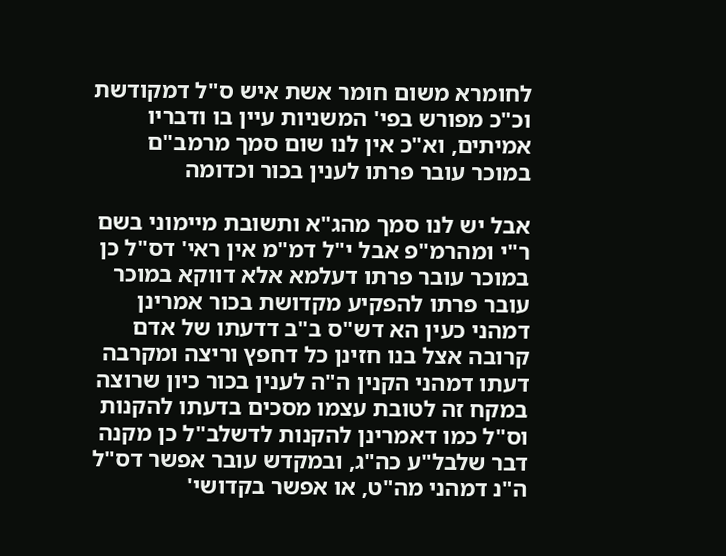לחומרא משום חומר אשת איש ס"ל דמקודשת וכ"כ מפורש בפי' המשניות עיין בו ודבריו אמיתים, וא"כ אין לנו שום סמך מרמב"ם במוכר עובר פרתו לענין בכור וכדומה

אבל יש לנו סמך מהג"א ותשובת מיימוני בשם ר"י ומהרמ"פ אבל י"ל דמ"מ אין ראי' דס"ל כן במוכר עובר פרתו דעלמא אלא דווקא במוכר עובר פרתו להפקיע מקדושת בכור אמרינן דמהני כעין הא דש"ס ב"ב דדעתו של אדם קרובה אצל בנו חזינן כל דחפץ וריצה ומקרבה דעתו דמהני הקנין ה"ה לענין בכור כיון שרוצה במקח זה לטובת עצמו מסכים בדעתו להקנות וס"ל כמו דאמרינן להקנות לדשלב"ל כן מקנה דבר שלבל"ע כה"ג, ובמקדש עובר אפשר דס"ל ה"נ דמהני מה"ט, או אפשר בקדושי'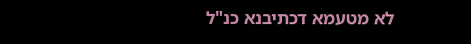לא מטעמא דכתיבנא כנ"ל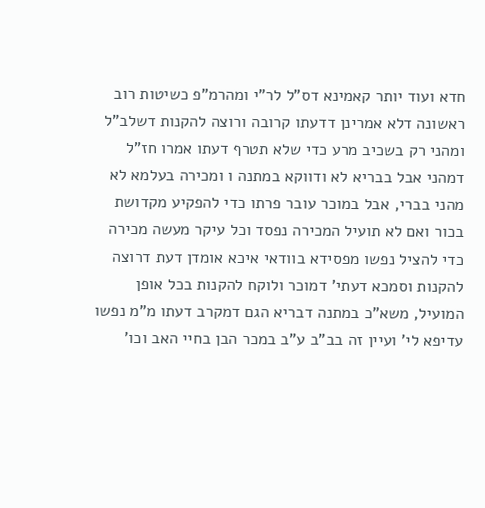חדא ועוד יותר קאמינא דס"ל לר"י ומהרמ"פ כשיטות רוב ראשונה דלא אמרינן דדעתו קרובה ורוצה להקנות דשלב"ל ומהני רק בשכיב מרע כדי שלא תטרף דעתו אמרו חז"ל דמהני אבל בבריא לא ודווקא במתנה ו ומכירה בעלמא לא מהני בברי, אבל במוכר עובר פרתו כדי להפקיע מקדושת בכור ואם לא תועיל המכירה נפסד וכל עיקר מעשה מכירה כדי להציל נפשו מפסידא בוודאי איכא אומדן דעת דרוצה להקנות וסמכא דעתי' דמוכר ולוקח להקנות בכל אופן המועיל, משא"כ במתנה דבריא הגם דמקרב דעתו מ"מ נפשו עדיפא לי' ועיין זה בב"ב ע"ב במכר הבן בחיי האב וכו'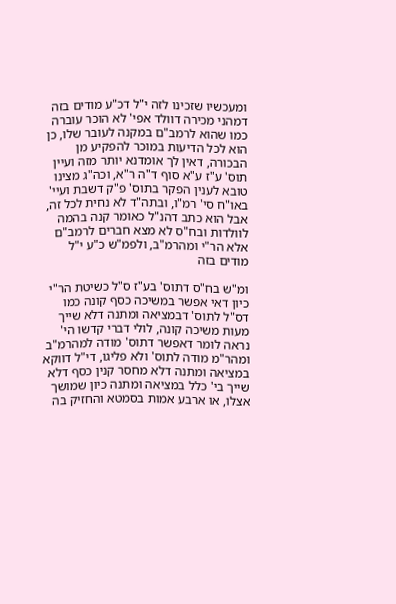ומעכשיו שזכינו לזה י"ל דכ"ע מודים בזה דמהני מכירה דוולד אפי' לא הוכר עוברה כמו שהוא לרמב"ם במקנה לעובר שלו, כן הוא לכל הדיעות במוכר להפקיע מן הבכורה, דאין לך אומדנא יותר מזה ועיין תוס' ע"ז ע"א סוף ד"ה ר"א, וכה"ג מצינו טובא לענין הפקר בתוס' פ"ק דשבת ועיי' באו"ח סי' רמ"ו, ובתה"ד לא נחית לכל זה, אבל הוא כתב דהנ"ל כאומר קנה בהמה לוולדות ובח"ס לא מצא חברים לרמב"ם אלא הר"י ומהרמ"ב, ולפמ"ש כ"ע י"ל מודים בזה

ומ"ש בח"ס דתוס' בע"ז ס"ל כשיטת הר"י כיון דאי אפשר במשיכה כסף קונה כמו דס"ל לתוס' דבמציאה ומתנה דלא שייך מעות משיכה קונה, לולי דברי קדשו הי' נראה לומר דאפשר דתוס' מודה למהרמ"ב ומהר"מ מודה לתוס' ולא פליגו, די"ל דווקא במציאה ומתנה דלא מחסר קנין כסף דלא שייך בי' כלל במציאה ומתנה כיון שמושך אצלו, או ארבע אמות בסמטא והחזיק בה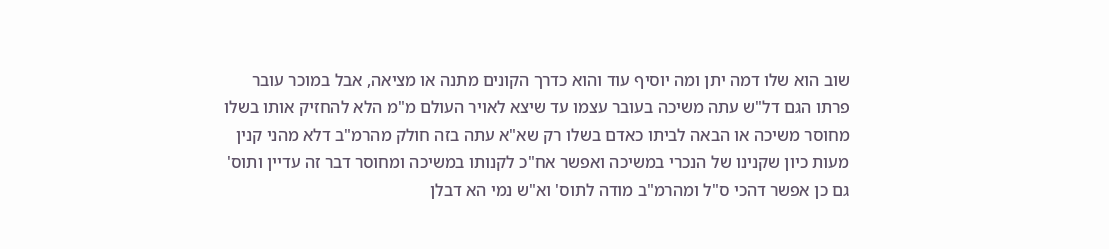שוב הוא שלו דמה יתן ומה יוסיף עוד והוא כדרך הקונים מתנה או מציאה, אבל במוכר עובר פרתו הגם דל"ש עתה משיכה בעובר עצמו עד שיצא לאויר העולם מ"מ הלא להחזיק אותו בשלו מחוסר משיכה או הבאה לביתו כאדם בשלו רק שא"א עתה בזה חולק מהרמ"ב דלא מהני קנין מעות כיון שקנינו של הנכרי במשיכה ואפשר אח"כ לקנותו במשיכה ומחוסר דבר זה עדיין ותוס' גם כן אפשר דהכי ס"ל ומהרמ"ב מודה לתוס' וא"ש נמי הא דבלן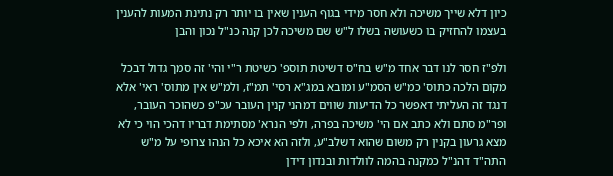כיון דלא שייך משיכה ולא חסר מידי בגוף הענין שאין בו יותר רק נתינת המעות להענין בעצמו להחזיק בו כשעושה בשלו ל"ש שם משיכה לכן קנה כנ"ל נכון והבן

ולפ"ז חסר לנו דבר אחד מ"ש בח"ס דשיטת תוספ' כשיטת ר"י והי' זה סמך גדול דבכל מקום הלכה כתוס' כמ"ש הסמ"ע ומובא במג"א רסי' תמ"ז, ולמ"ש אין מתוס' ראי' אלא דנגד זה העליתי דאפשר כל הדיעות שווים דמהני קנין העובר עכ"פ כשהוכר העובר, ופר"מ סתם ולא כתב אם הי' משיכה בפרה, ולפי הנרא' מסתימת דבריו דהכי הוי כי לא מצא גרעון בקנין רק משום שהוא דשלב"ע, ולזה הא איכא כל הנהו צרופי על מ"ש התה"ד דהנ"ל כמקנה בהמה לוולדות ובנדון דידן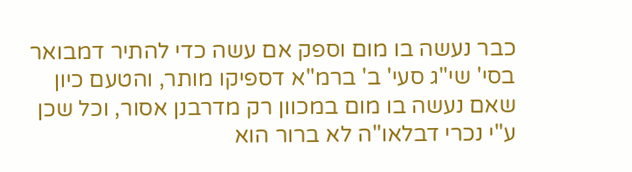כבר נעשה בו מום וספק אם עשה כדי להתיר דמבואר בסי' שי"ג סעי' ב' ברמ"א דספיקו מותר, והטעם כיון שאם נעשה בו מום במכוון רק מדרבנן אסור, וכל שכן ע"י נכרי דבלאו"ה לא ברור הוא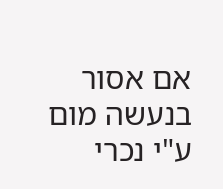אם אסור בנעשה מום ע"י נכרי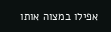אפילו במצוה אותו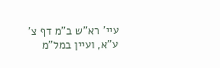עיי' רא"ש ב"מ דף צ' ע"א, ועיין במל"מ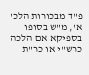פ"ד מבכורות הלכ' א', מ"ש בסופו בספיקא אם הלכה כרש"י או כר"ת